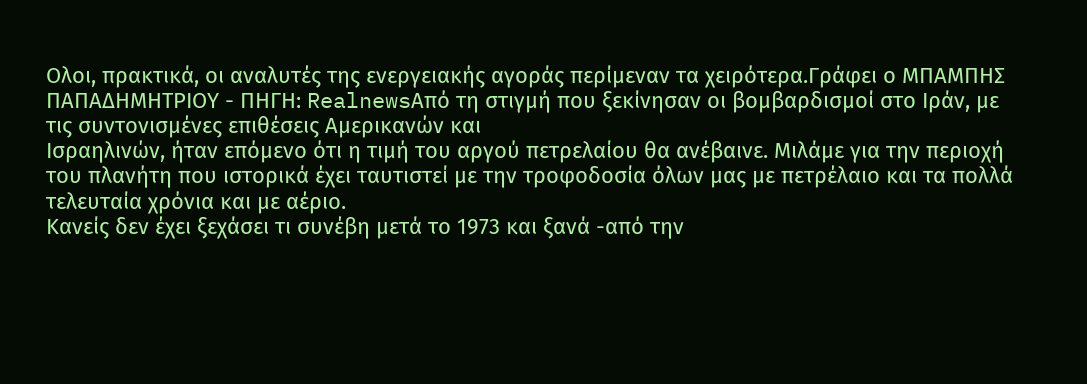Ολοι, πρακτικά, οι αναλυτές της ενεργειακής αγοράς περίμεναν τα χειρότερα.Γράφει ο ΜΠΑΜΠΗΣ ΠΑΠΑΔΗΜΗΤΡΙΟΥ - ΠΗΓΗ: RealnewsΑπό τη στιγμή που ξεκίνησαν οι βομβαρδισμοί στο Ιράν, με τις συντονισμένες επιθέσεις Αμερικανών και
Ισραηλινών, ήταν επόμενο ότι η τιμή του αργού πετρελαίου θα ανέβαινε. Μιλάμε για την περιοχή του πλανήτη που ιστορικά έχει ταυτιστεί με την τροφοδοσία όλων μας με πετρέλαιο και τα πολλά τελευταία χρόνια και με αέριο.
Κανείς δεν έχει ξεχάσει τι συνέβη μετά το 1973 και ξανά -από την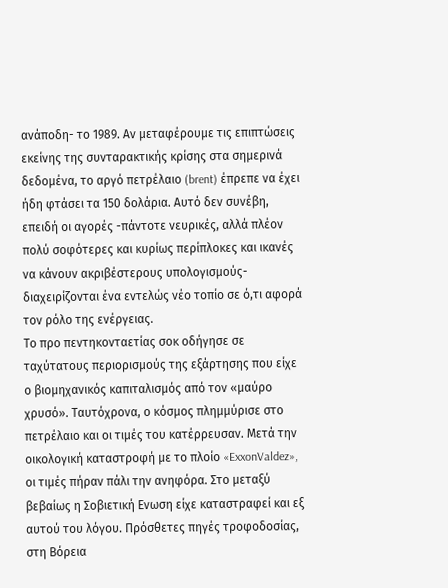ανάποδη- το 1989. Αν μεταφέρουμε τις επιπτώσεις εκείνης της συνταρακτικής κρίσης στα σημερινά δεδομένα, το αργό πετρέλαιο (brent) έπρεπε να έχει ήδη φτάσει τα 150 δολάρια. Αυτό δεν συνέβη, επειδή οι αγορές -πάντοτε νευρικές, αλλά πλέον πολύ σοφότερες και κυρίως περίπλοκες και ικανές να κάνουν ακριβέστερους υπολογισμούς- διαχειρίζονται ένα εντελώς νέο τοπίο σε ό,τι αφορά τον ρόλο της ενέργειας.
Το προ πεντηκονταετίας σοκ οδήγησε σε ταχύτατους περιορισμούς της εξάρτησης που είχε ο βιομηχανικός καπιταλισμός από τον «μαύρο χρυσό». Ταυτόχρονα, ο κόσμος πλημμύρισε στο πετρέλαιο και οι τιμές του κατέρρευσαν. Μετά την οικολογική καταστροφή με το πλοίο «ExxonValdez», οι τιμές πήραν πάλι την ανηφόρα. Στο μεταξύ βεβαίως η Σοβιετική Ενωση είχε καταστραφεί και εξ αυτού του λόγου. Πρόσθετες πηγές τροφοδοσίας, στη Βόρεια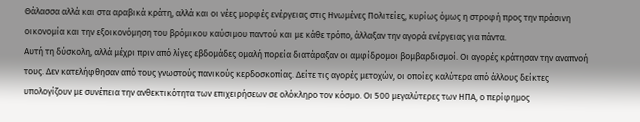Θάλασσα αλλά και στα αραβικά κράτη, αλλά και οι νέες μορφές ενέργειας στις Ηνωμένες Πολιτείες, κυρίως όμως η στροφή προς την πράσινη οικονομία και την εξοικονόμηση του βρόμικου καύσιμου παντού και με κάθε τρόπο, άλλαξαν την αγορά ενέργειας για πάντα.
Αυτή τη δύσκολη, αλλά μέχρι πριν από λίγες εβδομάδες ομαλή πορεία διατάραξαν οι αμφίδρομοι βομβαρδισμοί. Οι αγορές κράτησαν την αναπνοή τους. Δεν κατελήφθησαν από τους γνωστούς πανικούς κερδοσκοπίας. Δείτε τις αγορές μετοχών, οι οποίες καλύτερα από άλλους δείκτες υπολογίζουν με συνέπεια την ανθεκτικότητα των επιχειρήσεων σε ολόκληρο τον κόσμο. Οι 500 μεγαλύτερες των ΗΠΑ, ο περίφημος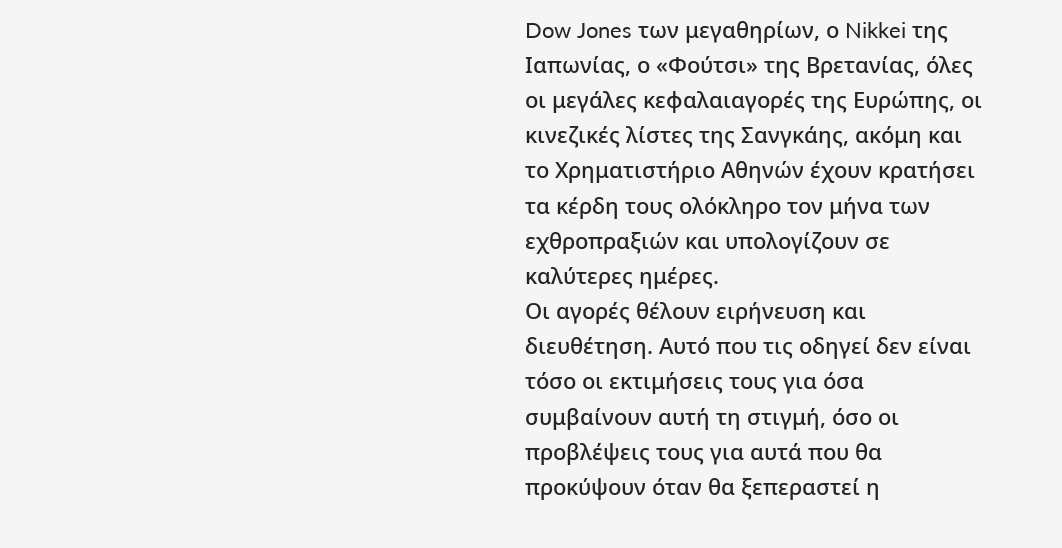Dow Jones των μεγαθηρίων, ο Nikkei της Ιαπωνίας, ο «Φούτσι» της Βρετανίας, όλες οι μεγάλες κεφαλαιαγορές της Ευρώπης, οι κινεζικές λίστες της Σανγκάης, ακόμη και το Χρηματιστήριο Αθηνών έχουν κρατήσει τα κέρδη τους ολόκληρο τον μήνα των εχθροπραξιών και υπολογίζουν σε καλύτερες ημέρες.
Οι αγορές θέλουν ειρήνευση και διευθέτηση. Αυτό που τις οδηγεί δεν είναι τόσο οι εκτιμήσεις τους για όσα συμβαίνουν αυτή τη στιγμή, όσο οι προβλέψεις τους για αυτά που θα προκύψουν όταν θα ξεπεραστεί η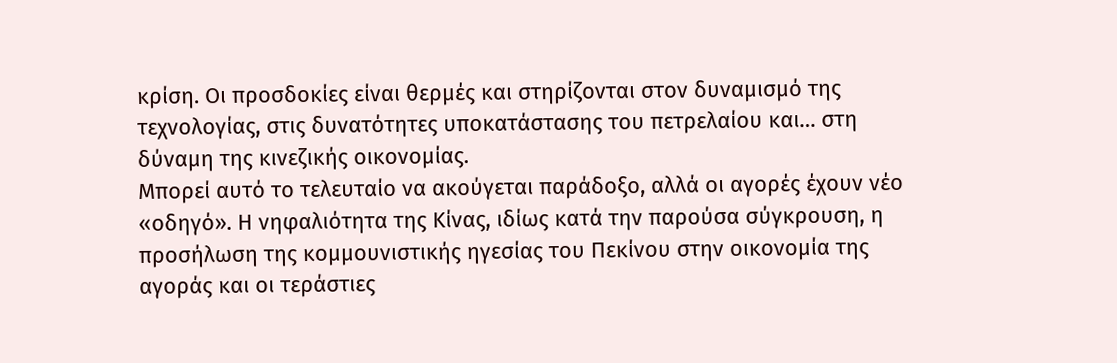κρίση. Οι προσδοκίες είναι θερμές και στηρίζονται στον δυναμισμό της τεχνολογίας, στις δυνατότητες υποκατάστασης του πετρελαίου και… στη δύναμη της κινεζικής οικονομίας.
Μπορεί αυτό το τελευταίο να ακούγεται παράδοξο, αλλά οι αγορές έχουν νέο «οδηγό». Η νηφαλιότητα της Κίνας, ιδίως κατά την παρούσα σύγκρουση, η προσήλωση της κομμουνιστικής ηγεσίας του Πεκίνου στην οικονομία της αγοράς και οι τεράστιες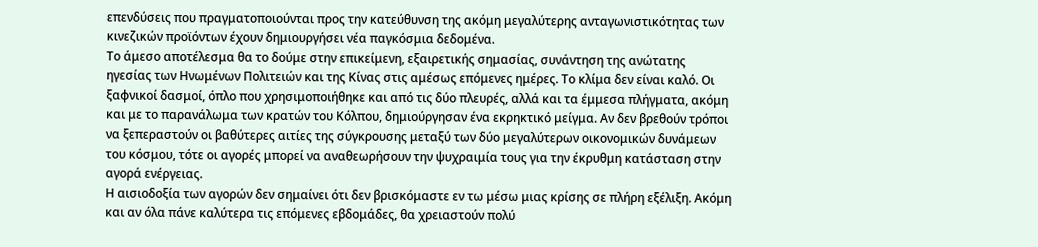επενδύσεις που πραγματοποιούνται προς την κατεύθυνση της ακόμη μεγαλύτερης ανταγωνιστικότητας των κινεζικών προϊόντων έχουν δημιουργήσει νέα παγκόσμια δεδομένα.
Το άμεσο αποτέλεσμα θα το δούμε στην επικείμενη, εξαιρετικής σημασίας, συνάντηση της ανώτατης ηγεσίας των Ηνωμένων Πολιτειών και της Κίνας στις αμέσως επόμενες ημέρες. Το κλίμα δεν είναι καλό. Οι ξαφνικοί δασμοί, όπλο που χρησιμοποιήθηκε και από τις δύο πλευρές, αλλά και τα έμμεσα πλήγματα, ακόμη και με το παρανάλωμα των κρατών του Κόλπου, δημιούργησαν ένα εκρηκτικό μείγμα. Αν δεν βρεθούν τρόποι να ξεπεραστούν οι βαθύτερες αιτίες της σύγκρουσης μεταξύ των δύο μεγαλύτερων οικονομικών δυνάμεων του κόσμου, τότε οι αγορές μπορεί να αναθεωρήσουν την ψυχραιμία τους για την έκρυθμη κατάσταση στην αγορά ενέργειας.
Η αισιοδοξία των αγορών δεν σημαίνει ότι δεν βρισκόμαστε εν τω μέσω μιας κρίσης σε πλήρη εξέλιξη. Ακόμη και αν όλα πάνε καλύτερα τις επόμενες εβδομάδες, θα χρειαστούν πολύ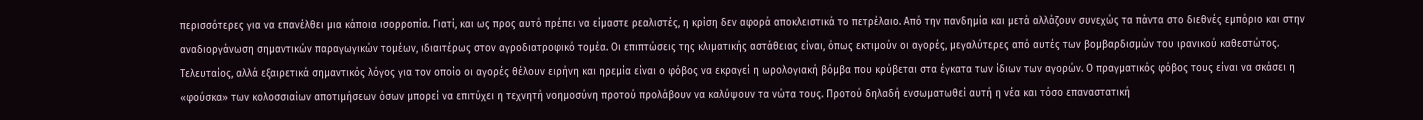περισσότερες για να επανέλθει μια κάποια ισορροπία. Γιατί, και ως προς αυτό πρέπει να είμαστε ρεαλιστές, η κρίση δεν αφορά αποκλειστικά το πετρέλαιο. Από την πανδημία και μετά αλλάζουν συνεχώς τα πάντα στο διεθνές εμπόριο και στην αναδιοργάνωση σημαντικών παραγωγικών τομέων, ιδιαιτέρως στον αγροδιατροφικό τομέα. Οι επιπτώσεις της κλιματικής αστάθειας είναι, όπως εκτιμούν οι αγορές, μεγαλύτερες από αυτές των βομβαρδισμών του ιρανικού καθεστώτος.
Τελευταίος, αλλά εξαιρετικά σημαντικός λόγος για τον οποίο οι αγορές θέλουν ειρήνη και ηρεμία είναι ο φόβος να εκραγεί η ωρολογιακή βόμβα που κρύβεται στα έγκατα των ίδιων των αγορών. Ο πραγματικός φόβος τους είναι να σκάσει η «φούσκα» των κολοσσιαίων αποτιμήσεων όσων μπορεί να επιτύχει η τεχνητή νοημοσύνη προτού προλάβουν να καλύψουν τα νώτα τους. Προτού δηλαδή ενσωματωθεί αυτή η νέα και τόσο επαναστατική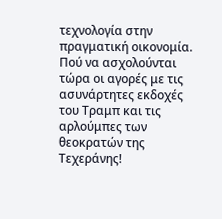τεχνολογία στην πραγματική οικονομία. Πού να ασχολούνται τώρα οι αγορές με τις ασυνάρτητες εκδοχές του Τραμπ και τις αρλούμπες των θεοκρατών της Τεχεράνης!